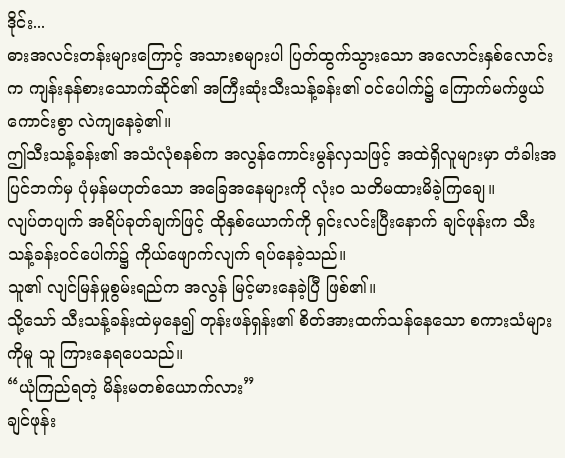ဒိုင်း...
ဓားအလင်းတန်းများကြောင့် အသားစများပါ ပြတ်ထွက်သွားသော အလောင်းနှစ်လောင်းက ကျန်းနန်စားသောက်ဆိုင်၏ အကြီးဆုံးသီးသန့်ခန်း၏ ဝင်ပေါက်၌ ကြောက်မက်ဖွယ်ကောင်းစွာ လဲကျနေခဲ့၏။
ဤသီးသန့်ခန်း၏ အသံလုံစနစ်က အလွန်ကောင်းမွန်လှသဖြင့် အထဲရှိလူများမှာ တံခါးအပြင်ဘက်မှ ပုံမှန်မဟုတ်သော အခြေအနေများကို လုံးဝ သတိမထားမိခဲ့ကြချေ။
လျပ်တပျက် အရိပ်ခုတ်ချက်ဖြင့် ထိုနှစ်ယောက်ကို ရှင်းလင်းပြီးနောက် ချင်ဖုန်းက သီးသန့်ခန်းဝင်ပေါက်၌ ကိုယ်ဖျောက်လျက် ရပ်နေခဲ့သည်။
သူ၏ လျင်မြန်မှုစွမ်းရည်က အလွန် မြင့်မားနေခဲ့ပြီ ဖြစ်၏။
သို့သော် သီးသန့်ခန်းထဲမှနေ၍ တုန်းဖန်ရှန်း၏ စိတ်အားထက်သန်နေသော စကားသံများကိုမူ သူ ကြားနေရပေသည်။
“ယုံကြည်ရတဲ့ မိန်းမတစ်ယောက်လား”
ချင်ဖုန်း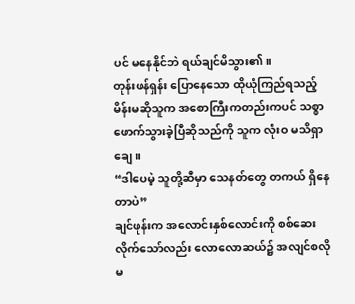ပင် မနေနိုင်ဘဲ ရယ်ချင်မိသွား၏။
တုန်းဖန်ရှန်း ပြောနေသော ထိုယုံကြည်ရသည့်မိန်းမဆိုသူက အစောကြီးကတည်းကပင် သစ္စာဖောက်သွားခဲ့ပြီဆိုသည်ကို သူက လုံးဝ မသိရှာချေ။
“ဒါပေမဲ့ သူတို့ဆီမှာ သေနတ်တွေ တကယ် ရှိနေတာပဲ”
ချင်ဖုန်းက အလောင်းနှစ်လောင်းကို စစ်ဆေးလိုက်သော်လည်း လောလောဆယ်၌ အလျင်စလို မ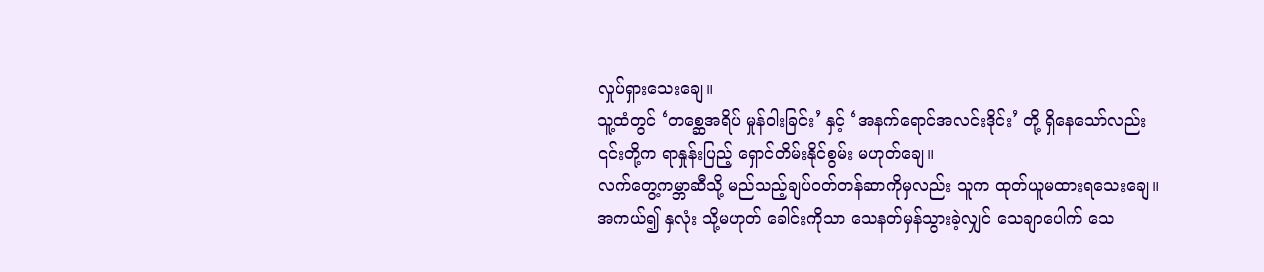လှုပ်ရှားသေးချေ။
သူ့ထံတွင် ‘တစ္ဆေအရိပ် မှုန်ဝါးခြင်း’ နှင့် ‘အနက်ရောင်အလင်းဒိုင်း’ တို့ ရှိနေသော်လည်း ၎င်းတို့က ရာနှုန်းပြည့် ရှောင်တိမ်းနိုင်စွမ်း မဟုတ်ချေ။
လက်တွေ့ကမ္ဘာဆီသို့ မည်သည့်ချပ်ဝတ်တန်ဆာကိုမှလည်း သူက ထုတ်ယူမထားရသေးချေ။
အကယ်၍ နှလုံး သို့မဟုတ် ခေါင်းကိုသာ သေနတ်မှန်သွားခဲ့လျှင် သေချာပေါက် သေ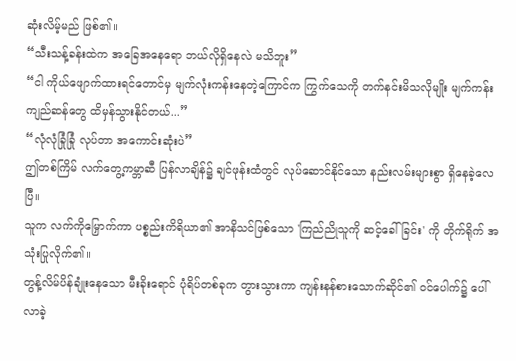ဆုံးလိမ့်မည် ဖြစ်၏။
“သီးသန့်ခန်းထဲက အခြေအနေရော ဘယ်လိုရှိနေလဲ မသိဘူး”
“ငါ ကိုယ်ဖျောက်ထားရင်တောင်မှ မျက်လုံးကန်းနေတဲ့ကြောင်က ကြွက်သေကို တက်နင်းမိသလိုမျိုး မျက်ကန်းကျည်ဆန်တွေ ထိမှန်သွားနိုင်တယ်...”
“လုံလုံခြုံခြုံ လုပ်တာ အကောင်းဆုံးပဲ”
ဤတစ်ကြိမ် လက်တွေ့ကမ္ဘာဆီ ပြန်လာချိန်၌ ချင်ဖုန်းထံတွင် လုပ်ဆောင်နိုင်သော နည်းလမ်းများစွာ ရှိနေခဲ့လေပြီ။
သူက လက်ကိုမြှောက်ကာ ပစ္စည်းကိရိယာ၏ အာနိသင်ဖြစ်သော 'ကြည်ညိုသူကို ဆင့်ခေါ်ခြင်း' ကို တိုက်ရိုက် အသုံးပြုလိုက်၏။
တွန့်လိမ်ပိန်ချုံးနေသော မီးခိုးရောင် ပုံရိပ်တစ်ခုက တွားသွားကာ ကျန်းနန်စားသောက်ဆိုင်၏ ဝင်ပေါက်၌ ပေါ်လာခဲ့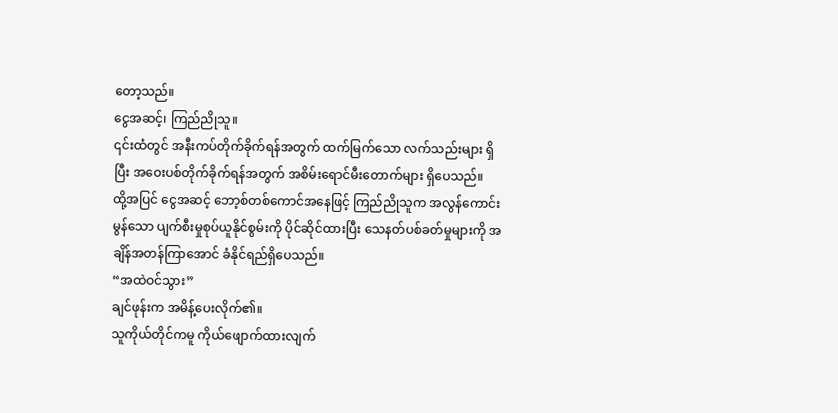တော့သည်။
ငွေအဆင့်၊ ကြည်ညိုသူ။
၎င်းထံတွင် အနီးကပ်တိုက်ခိုက်ရန်အတွက် ထက်မြက်သော လက်သည်းများ ရှိပြီး အဝေးပစ်တိုက်ခိုက်ရန်အတွက် အစိမ်းရောင်မီးတောက်များ ရှိပေသည်။
ထို့အပြင် ငွေအဆင့် ဘော့စ်တစ်ကောင်အနေဖြင့် ကြည်ညိုသူက အလွန်ကောင်းမွန်သော ပျက်စီးမှုစုပ်ယူနိုင်စွမ်းကို ပိုင်ဆိုင်ထားပြီး သေနတ်ပစ်ခတ်မှုများကို အချိန်အတန်ကြာအောင် ခံနိုင်ရည်ရှိပေသည်။
“အထဲဝင်သွား”
ချင်ဖုန်းက အမိန့်ပေးလိုက်၏။
သူကိုယ်တိုင်ကမူ ကိုယ်ဖျောက်ထားလျက်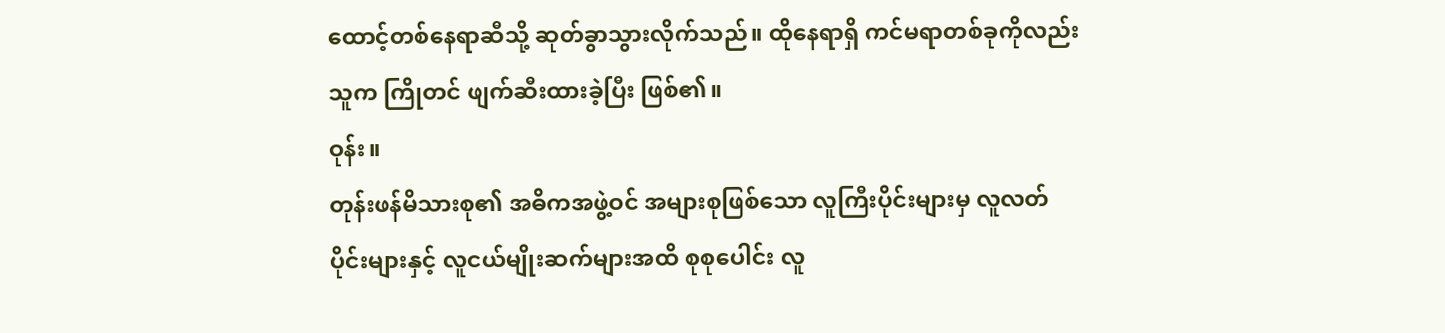ထောင့်တစ်နေရာဆီသို့ ဆုတ်ခွာသွားလိုက်သည်။ ထိုနေရာရှိ ကင်မရာတစ်ခုကိုလည်း သူက ကြိုတင် ဖျက်ဆီးထားခဲ့ပြီး ဖြစ်၏။
ဝုန်း။
တုန်းဖန်မိသားစု၏ အဓိကအဖွဲ့ဝင် အများစုဖြစ်သော လူကြီးပိုင်းများမှ လူလတ်ပိုင်းများနှင့် လူငယ်မျိုးဆက်များအထိ စုစုပေါင်း လူ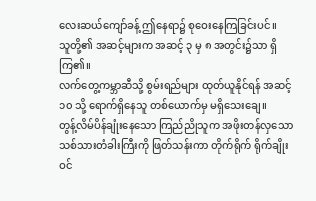လေးဆယ်ကျော်ခန့် ဤနေရာ၌ စုဝေးနေကြခြင်းပင်။
သူတို့၏ အဆင့်များက အဆင့် ၃ မှ ၈ အတွင်း၌သာ ရှိကြ၏။
လက်တွေ့ကမ္ဘာဆီသို့ စွမ်းရည်များ ထုတ်ယူနိုင်ရန် အဆင့် ၁၀ သို့ ရောက်ရှိနေသူ တစ်ယောက်မှ မရှိသေးချေ။
တွန့်လိမ်ပိန်ချုံးနေသော ကြည်ညိုသူက အဖိုးတန်လှသော သစ်သားတံခါးကြီးကို ဖြတ်သန်းကာ တိုက်ရိုက် ရိုက်ချိုးဝင်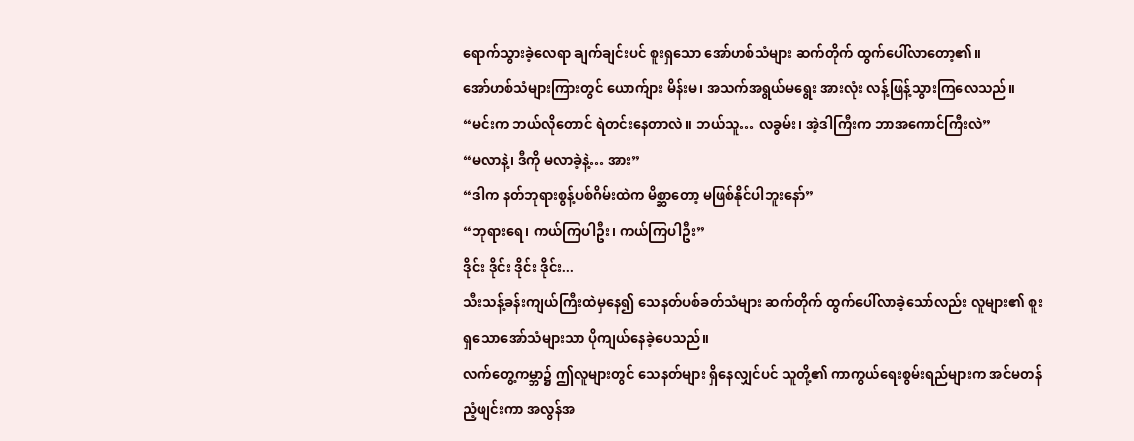ရောက်သွားခဲ့လေရာ ချက်ချင်းပင် စူးရှသော အော်ဟစ်သံများ ဆက်တိုက် ထွက်ပေါ်လာတော့၏။
အော်ဟစ်သံများကြားတွင် ယောက်ျား မိန်းမ၊ အသက်အရွယ်မရွေး အားလုံး လန့်ဖြန့်သွားကြလေသည်။
“မင်းက ဘယ်လိုတောင် ရဲတင်းနေတာလဲ။ ဘယ်သူ… လခွမ်း၊ အဲ့ဒါကြီးက ဘာအကောင်ကြီးလဲ”
“မလာနဲ့၊ ဒီကို မလာခဲ့နဲ့… အား”
“ဒါက နတ်ဘုရားစွန့်ပစ်ဂိမ်းထဲက မိစ္ဆာတော့ မဖြစ်နိုင်ပါဘူးနော်”
“ဘုရားရေ၊ ကယ်ကြပါဦး၊ ကယ်ကြပါဦး”
ဒိုင်း ဒိုင်း ဒိုင်း ဒိုင်း...
သီးသန့်ခန်းကျယ်ကြီးထဲမှနေ၍ သေနတ်ပစ်ခတ်သံများ ဆက်တိုက် ထွက်ပေါ်လာခဲ့သော်လည်း လူများ၏ စူးရှသောအော်သံများသာ ပိုကျယ်နေခဲ့ပေသည်။
လက်တွေ့ကမ္ဘာ၌ ဤလူများတွင် သေနတ်များ ရှိနေလျှင်ပင် သူတို့၏ ကာကွယ်ရေးစွမ်းရည်များက အင်မတန် ညံ့ဖျင်းကာ အလွန်အ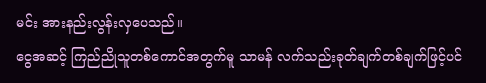မင်း အားနည်းလွန်းလှပေသည်။
ငွေအဆင့် ကြည်ညိုသူတစ်ကောင်အတွက်မူ သာမန် လက်သည်းခုတ်ချက်တစ်ချက်ဖြင့်ပင်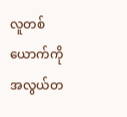လူတစ်ယောက်ကို အလွယ်တ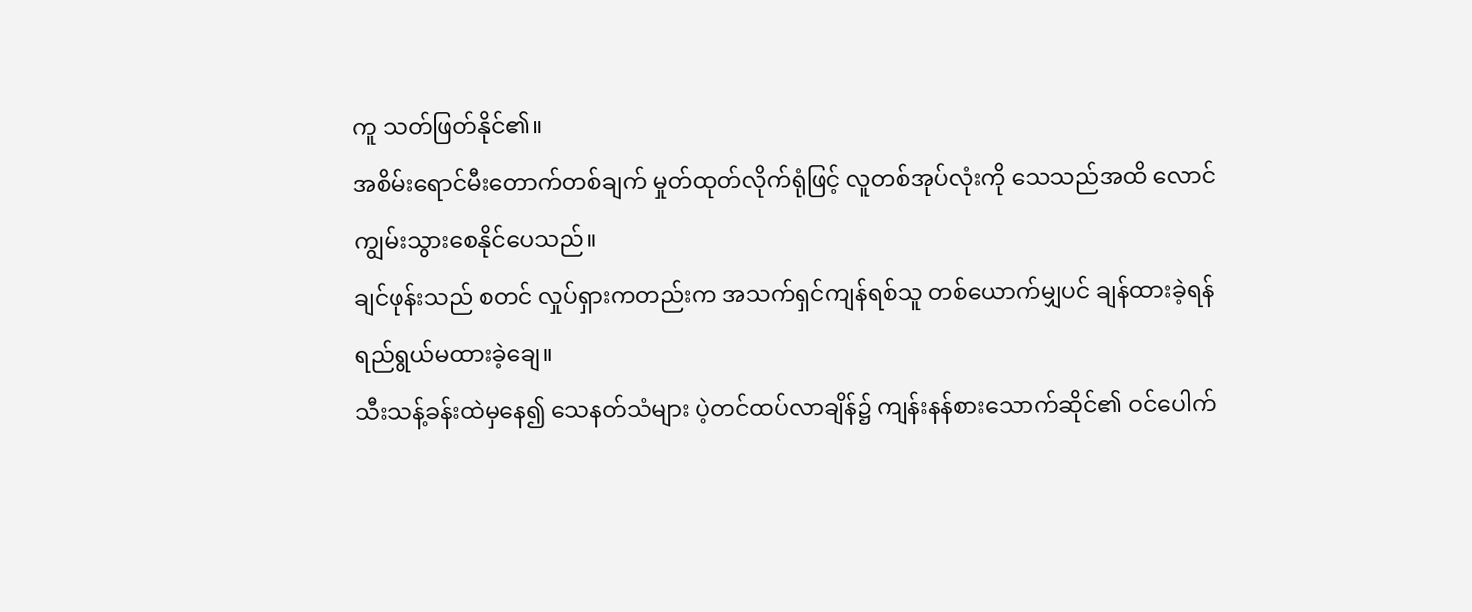ကူ သတ်ဖြတ်နိုင်၏။
အစိမ်းရောင်မီးတောက်တစ်ချက် မှုတ်ထုတ်လိုက်ရုံဖြင့် လူတစ်အုပ်လုံးကို သေသည်အထိ လောင်ကျွမ်းသွားစေနိုင်ပေသည်။
ချင်ဖုန်းသည် စတင် လှုပ်ရှားကတည်းက အသက်ရှင်ကျန်ရစ်သူ တစ်ယောက်မျှပင် ချန်ထားခဲ့ရန် ရည်ရွယ်မထားခဲ့ချေ။
သီးသန့်ခန်းထဲမှနေ၍ သေနတ်သံများ ပဲ့တင်ထပ်လာချိန်၌ ကျန်းနန်စားသောက်ဆိုင်၏ ဝင်ပေါက်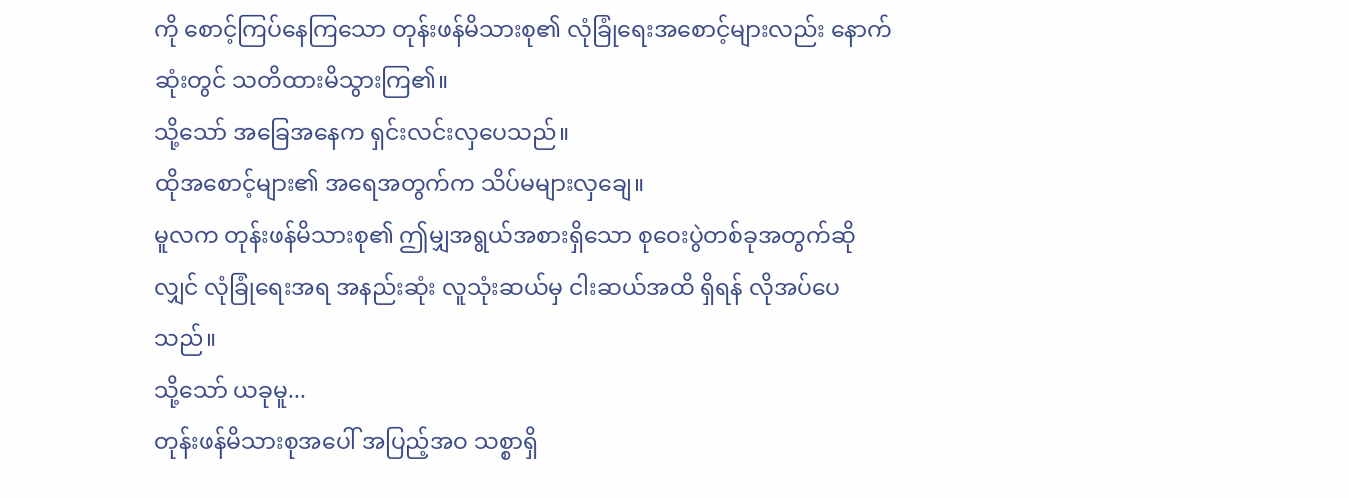ကို စောင့်ကြပ်နေကြသော တုန်းဖန်မိသားစု၏ လုံခြုံရေးအစောင့်များလည်း နောက်ဆုံးတွင် သတိထားမိသွားကြ၏။
သို့သော် အခြေအနေက ရှင်းလင်းလှပေသည်။
ထိုအစောင့်များ၏ အရေအတွက်က သိပ်မများလှချေ။
မူလက တုန်းဖန်မိသားစု၏ ဤမျှအရွယ်အစားရှိသော စုဝေးပွဲတစ်ခုအတွက်ဆိုလျှင် လုံခြုံရေးအရ အနည်းဆုံး လူသုံးဆယ်မှ ငါးဆယ်အထိ ရှိရန် လိုအပ်ပေသည်။
သို့သော် ယခုမူ...
တုန်းဖန်မိသားစုအပေါ် အပြည့်အဝ သစ္စာရှိ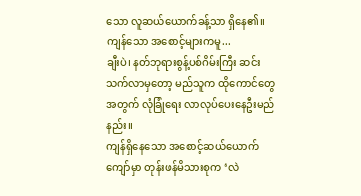သော လူဆယ်ယောက်ခန့်သာ ရှိနေ၏။
ကျန်သော အစောင့်များကမူ...
ချီးပဲ၊ နတ်ဘုရားစွန့်ပစ်ဂိမ်းကြီး ဆင်းသက်လာမှတော့ မည်သူက ထိုကောင်တွေအတွက် လုံခြုံရေး လာလုပ်ပေးနေဦးမည်နည်း။
ကျန်ရှိနေသော အစောင့်ဆယ်ယောက်ကျော်မှာ တုန်းဖန်မိသားစုက ‘လဲ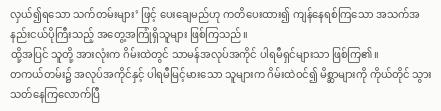လှယ်၍ရသော သက်တမ်းများ’ ဖြင့် ပေးချေမည်ဟု ကတိပေးထား၍ ကျန်နေရစ်ကြသော အသက်အနည်းငယ်ပိုကြီးသည့် အတွေ့အကြုံရှိသူများ ဖြစ်ကြသည်။
ထို့အပြင် သူတို့ အားလုံးက ဂိမ်းထဲတွင် သာမန်အလုပ်အကိုင် ပါရမီရှင်များသာ ဖြစ်ကြ၏။
တကယ်တမ်း၌ အလုပ်အကိုင်နှင့် ပါရမီမြင့်မားသော သူများက ဂိမ်းထဲဝင်၍ မိစ္ဆာများကို ကိုယ်တိုင် သွားသတ်နေကြလောက်ပြီ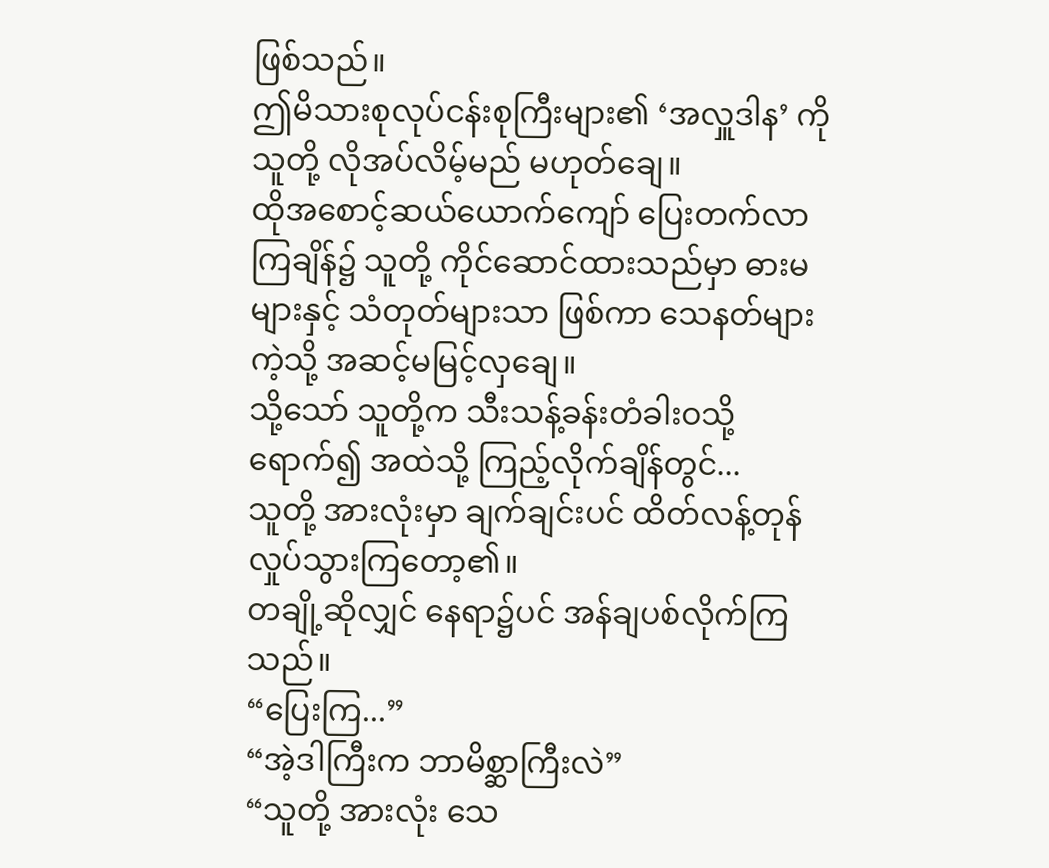ဖြစ်သည်။
ဤမိသားစုလုပ်ငန်းစုကြီးများ၏ ‘အလှူဒါန’ ကို သူတို့ လိုအပ်လိမ့်မည် မဟုတ်ချေ။
ထိုအစောင့်ဆယ်ယောက်ကျော် ပြေးတက်လာကြချိန်၌ သူတို့ ကိုင်ဆောင်ထားသည်မှာ ဓားမများနှင့် သံတုတ်များသာ ဖြစ်ကာ သေနတ်များကဲ့သို့ အဆင့်မမြင့်လှချေ။
သို့သော် သူတို့က သီးသန့်ခန်းတံခါးဝသို့ရောက်၍ အထဲသို့ ကြည့်လိုက်ချိန်တွင်...
သူတို့ အားလုံးမှာ ချက်ချင်းပင် ထိတ်လန့်တုန်လှုပ်သွားကြတော့၏။
တချို့ဆိုလျှင် နေရာ၌ပင် အန်ချပစ်လိုက်ကြသည်။
“ပြေးကြ...”
“အဲ့ဒါကြီးက ဘာမိစ္ဆာကြီးလဲ”
“သူတို့ အားလုံး သေ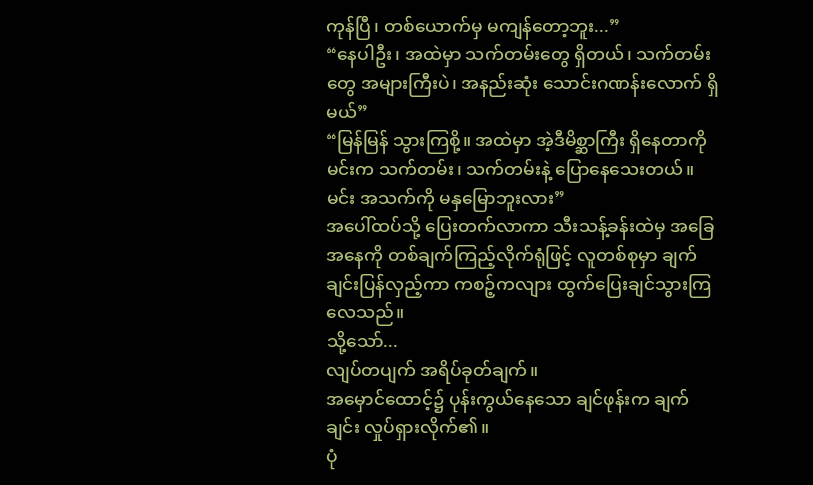ကုန်ပြီ၊ တစ်ယောက်မှ မကျန်တော့ဘူး...”
“နေပါဦး၊ အထဲမှာ သက်တမ်းတွေ ရှိတယ်၊ သက်တမ်းတွေ အများကြီးပဲ၊ အနည်းဆုံး သောင်းဂဏန်းလောက် ရှိမယ်”
“မြန်မြန် သွားကြစို့။ အထဲမှာ အဲ့ဒီမိစ္ဆာကြီး ရှိနေတာကို မင်းက သက်တမ်း၊ သက်တမ်းနဲ့ ပြောနေသေးတယ်။ မင်း အသက်ကို မနှမြောဘူးလား”
အပေါ်ထပ်သို့ ပြေးတက်လာကာ သီးသန့်ခန်းထဲမှ အခြေအနေကို တစ်ချက်ကြည့်လိုက်ရုံဖြင့် လူတစ်စုမှာ ချက်ချင်းပြန်လှည့်ကာ ကစဉ့်ကလျား ထွက်ပြေးချင်သွားကြလေသည်။
သို့သော်...
လျပ်တပျက် အရိပ်ခုတ်ချက်။
အမှောင်ထောင့်၌ ပုန်းကွယ်နေသော ချင်ဖုန်းက ချက်ချင်း လှုပ်ရှားလိုက်၏။
ပုံ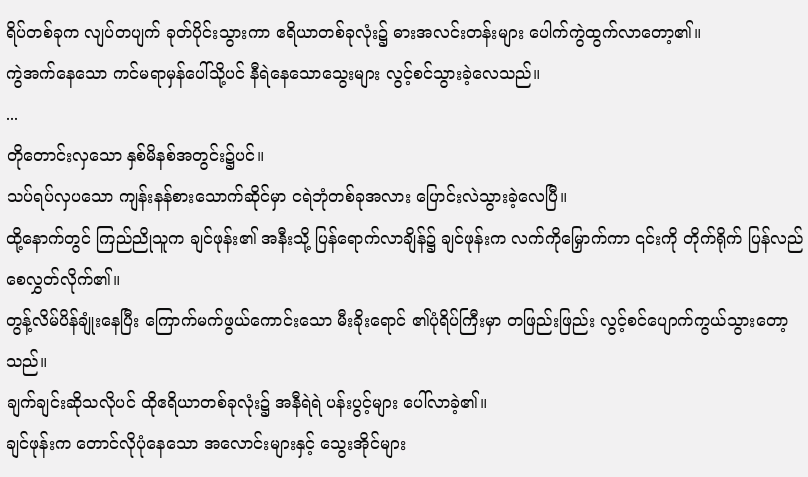ရိပ်တစ်ခုက လျပ်တပျက် ခုတ်ပိုင်းသွားကာ ဧရိယာတစ်ခုလုံး၌ ဓားအလင်းတန်းများ ပေါက်ကွဲထွက်လာတော့၏။
ကွဲအက်နေသော ကင်မရာမှန်ပေါ်သို့ပင် နီရဲနေသောသွေးများ လွင့်စင်သွားခဲ့လေသည်။
...
တိုတောင်းလှသော နှစ်မိနစ်အတွင်း၌ပင်။
သပ်ရပ်လှပသော ကျန်းနန်စားသောက်ဆိုင်မှာ ငရဲဘုံတစ်ခုအလား ပြောင်းလဲသွားခဲ့လေပြီ။
ထို့နောက်တွင် ကြည်ညိုသူက ချင်ဖုန်း၏ အနီးသို့ ပြန်ရောက်လာချိန်၌ ချင်ဖုန်းက လက်ကိုမြှောက်ကာ ၎င်းကို တိုက်ရိုက် ပြန်လည်စေလွှတ်လိုက်၏။
တွန့်လိမ်ပိန်ချုံးနေပြီး ကြောက်မက်ဖွယ်ကောင်းသော မီးခိုးရောင် ၏ပုံရိပ်ကြီးမှာ တဖြည်းဖြည်း လွင့်စင်ပျောက်ကွယ်သွားတော့သည်။
ချက်ချင်းဆိုသလိုပင် ထိုဧရိယာတစ်ခုလုံး၌ အနီရဲရဲ ပန်းပွင့်များ ပေါ်လာခဲ့၏။
ချင်ဖုန်းက တောင်လိုပုံနေသော အလောင်းများနှင့် သွေးအိုင်များ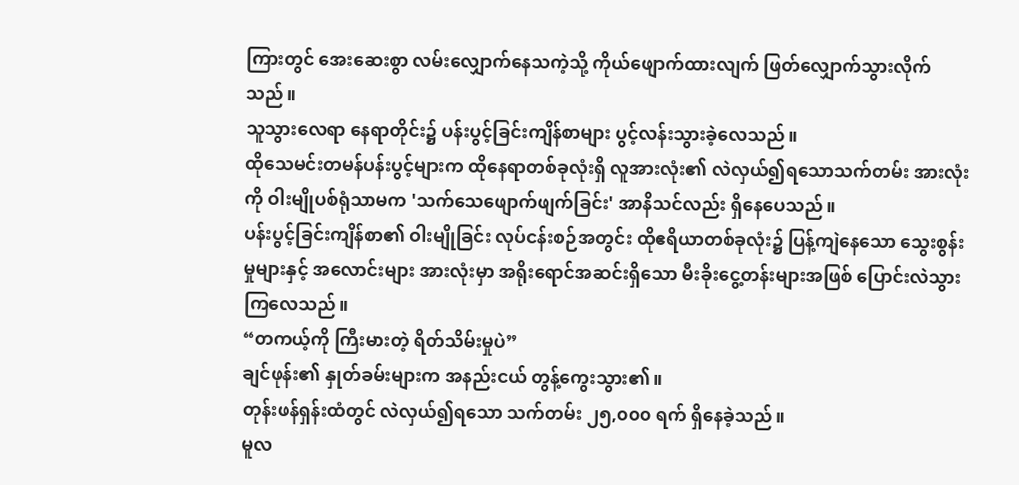ကြားတွင် အေးဆေးစွာ လမ်းလျှောက်နေသကဲ့သို့ ကိုယ်ဖျောက်ထားလျက် ဖြတ်လျှောက်သွားလိုက်သည်။
သူသွားလေရာ နေရာတိုင်း၌ ပန်းပွင့်ခြင်းကျိန်စာများ ပွင့်လန်းသွားခဲ့လေသည်။
ထိုသေမင်းတမန်ပန်းပွင့်များက ထိုနေရာတစ်ခုလုံးရှိ လူအားလုံး၏ လဲလှယ်၍ရသောသက်တမ်း အားလုံးကို ဝါးမျိုပစ်ရုံသာမက 'သက်သေဖျောက်ဖျက်ခြင်း' အာနိသင်လည်း ရှိနေပေသည်။
ပန်းပွင့်ခြင်းကျိန်စာ၏ ဝါးမျိုခြင်း လုပ်ငန်းစဉ်အတွင်း ထိုဧရိယာတစ်ခုလုံး၌ ပြန့်ကျဲနေသော သွေးစွန်းမှုများနှင့် အလောင်းများ အားလုံးမှာ အရိုးရောင်အဆင်းရှိသော မီးခိုးငွေ့တန်းများအဖြစ် ပြောင်းလဲသွားကြလေသည်။
“တကယ့်ကို ကြီးမားတဲ့ ရိတ်သိမ်းမှုပဲ”
ချင်ဖုန်း၏ နှုတ်ခမ်းများက အနည်းငယ် တွန့်ကွေးသွား၏။
တုန်းဖန်ရှန်းထံတွင် လဲလှယ်၍ရသော သက်တမ်း ၂၅,၀၀၀ ရက် ရှိနေခဲ့သည်။
မူလ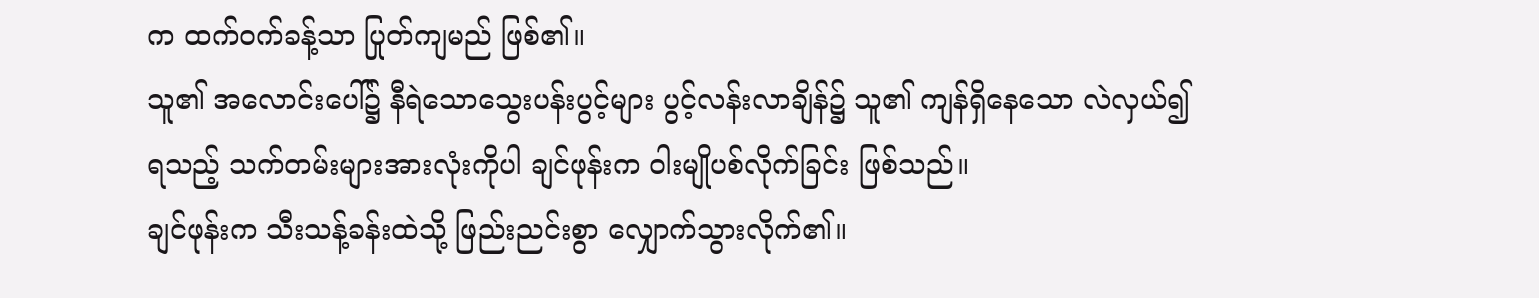က ထက်ဝက်ခန့်သာ ပြုတ်ကျမည် ဖြစ်၏။
သူ၏ အလောင်းပေါ်၌ နီရဲသောသွေးပန်းပွင့်များ ပွင့်လန်းလာချိန်၌ သူ၏ ကျန်ရှိနေသော လဲလှယ်၍ရသည့် သက်တမ်းများအားလုံးကိုပါ ချင်ဖုန်းက ဝါးမျိုပစ်လိုက်ခြင်း ဖြစ်သည်။
ချင်ဖုန်းက သီးသန့်ခန်းထဲသို့ ဖြည်းညင်းစွာ လျှောက်သွားလိုက်၏။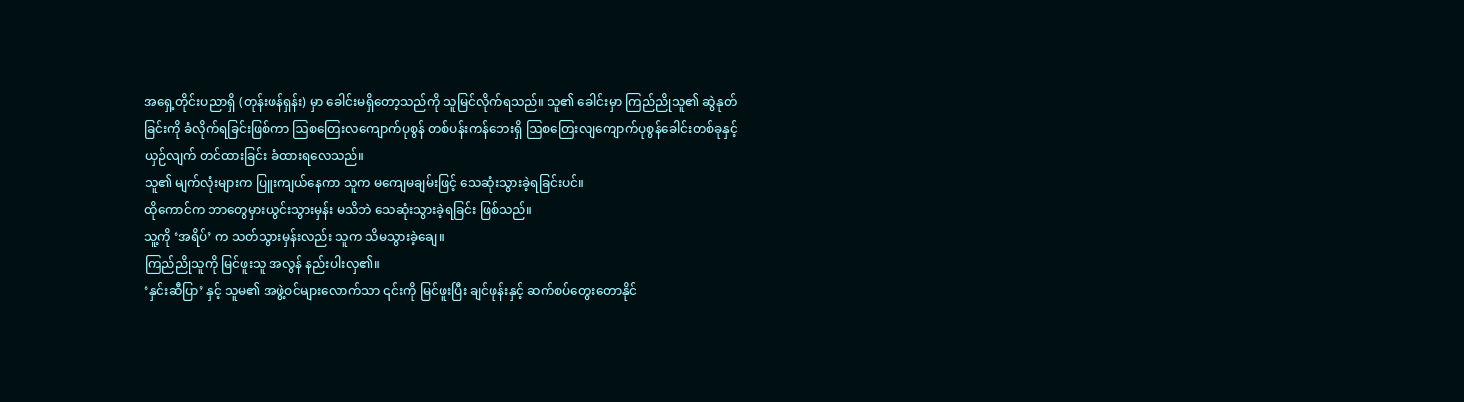အရှေ့တိုင်းပညာရှိ (တုန်းဖန်ရှန်း) မှာ ခေါင်းမရှိတော့သည်ကို သူမြင်လိုက်ရသည်။ သူ၏ ခေါင်းမှာ ကြည်ညိုသူ၏ ဆွဲနုတ်ခြင်းကို ခံလိုက်ရခြင်းဖြစ်ကာ ဩစတြေးလကျောက်ပုစွန် တစ်ပန်းကန်ဘေးရှိ ဩစတြေးလျကျောက်ပုစွန်ခေါင်းတစ်ခုနှင့် ယှဉ်လျက် တင်ထားခြင်း ခံထားရလေသည်။
သူ၏ မျက်လုံးများက ပြူးကျယ်နေကာ သူက မကျေမချမ်းဖြင့် သေဆုံးသွားခဲ့ရခြင်းပင်။
ထိုကောင်က ဘာတွေမှားယွင်းသွားမှန်း မသိဘဲ သေဆုံးသွားခဲ့ရခြင်း ဖြစ်သည်။
သူ့ကို ‘အရိပ်’ က သတ်သွားမှန်းလည်း သူက သိမသွားခဲ့ချေ။
ကြည်ညိုသူကို မြင်ဖူးသူ အလွန် နည်းပါးလှ၏။
‘နှင်းဆီပြာ’ နှင့် သူမ၏ အဖွဲ့ဝင်များလောက်သာ ၎င်းကို မြင်ဖူးပြီး ချင်ဖုန်းနှင့် ဆက်စပ်တွေးတောနိုင်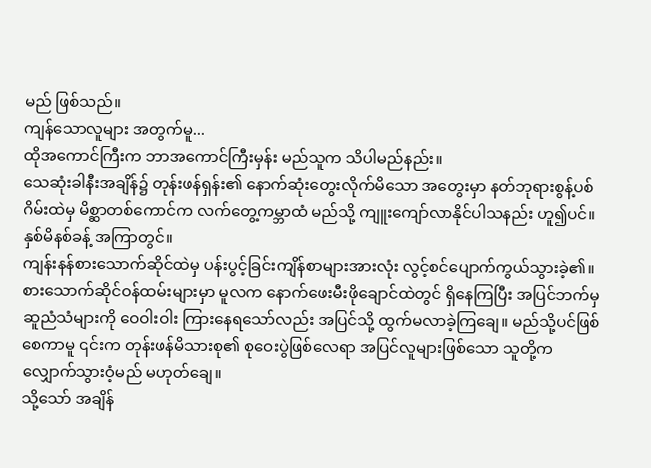မည် ဖြစ်သည်။
ကျန်သောလူများ အတွက်မူ...
ထိုအကောင်ကြီးက ဘာအကောင်ကြီးမှန်း မည်သူက သိပါမည်နည်း။
သေဆုံးခါနီးအချိန်၌ တုန်းဖန်ရှန်း၏ နောက်ဆုံးတွေးလိုက်မိသော အတွေးမှာ နတ်ဘုရားစွန့်ပစ်ဂိမ်းထဲမှ မိစ္ဆာတစ်ကောင်က လက်တွေ့ကမ္ဘာထံ မည်သို့ ကျူးကျော်လာနိုင်ပါသနည်း ဟူ၍ပင်။
နှစ်မိနစ်ခန့် အကြာတွင်။
ကျန်းနန်စားသောက်ဆိုင်ထဲမှ ပန်းပွင့်ခြင်းကျိန်စာများအားလုံး လွင့်စင်ပျောက်ကွယ်သွားခဲ့၏။
စားသောက်ဆိုင်ဝန်ထမ်းများမှာ မူလက နောက်ဖေးမီးဖိုချောင်ထဲတွင် ရှိနေကြပြီး အပြင်ဘက်မှ ဆူညံသံများကို ဝေဝါးဝါး ကြားနေရသော်လည်း အပြင်သို့ ထွက်မလာခဲ့ကြချေ။ မည်သို့ပင်ဖြစ်စေကာမူ ၎င်းက တုန်းဖန်မိသားစု၏ စုဝေးပွဲဖြစ်လေရာ အပြင်လူများဖြစ်သော သူတို့က လျှောက်သွားဝံ့မည် မဟုတ်ချေ။
သို့သော် အချိန်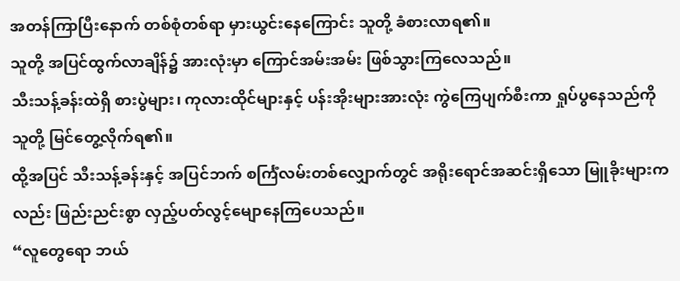အတန်ကြာပြီးနောက် တစ်စုံတစ်ရာ မှားယွင်းနေကြောင်း သူတို့ ခံစားလာရ၏။
သူတို့ အပြင်ထွက်လာချိန်၌ အားလုံးမှာ ကြောင်အမ်းအမ်း ဖြစ်သွားကြလေသည်။
သီးသန့်ခန်းထဲရှိ စားပွဲများ၊ ကုလားထိုင်များနှင့် ပန်းအိုးများအားလုံး ကွဲကြေပျက်စီးကာ ရှုပ်ပွနေသည်ကို သူတို့ မြင်တွေ့လိုက်ရ၏။
ထို့အပြင် သီးသန့်ခန်းနှင့် အပြင်ဘက် စင်္ကြံလမ်းတစ်လျှောက်တွင် အရိုးရောင်အဆင်းရှိသော မြူခိုးများကလည်း ဖြည်းညင်းစွာ လှည့်ပတ်လွင့်မျောနေကြပေသည်။
“လူတွေရော ဘယ်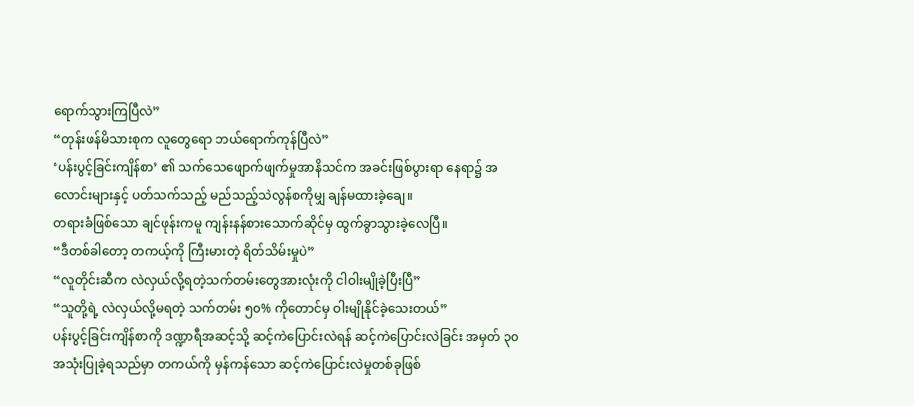ရောက်သွားကြပြီလဲ”
“တုန်းဖန်မိသားစုက လူတွေရော ဘယ်ရောက်ကုန်ပြီလဲ”
‘ပန်းပွင့်ခြင်းကျိန်စာ’ ၏ သက်သေဖျောက်ဖျက်မှုအာနိသင်က အခင်းဖြစ်ပွားရာ နေရာ၌ အလောင်းများနှင့် ပတ်သက်သည့် မည်သည့်သဲလွန်စကိုမျှ ချန်မထားခဲ့ချေ။
တရားခံဖြစ်သော ချင်ဖုန်းကမူ ကျန်းနန်စားသောက်ဆိုင်မှ ထွက်ခွာသွားခဲ့လေပြီ။
“ဒီတစ်ခါတော့ တကယ့်ကို ကြီးမားတဲ့ ရိတ်သိမ်းမှုပဲ”
“လူတိုင်းဆီက လဲလှယ်လို့ရတဲ့သက်တမ်းတွေအားလုံးကို ငါဝါးမျိုခဲ့ပြီးပြီ”
“သူတို့ရဲ့ လဲလှယ်လို့မရတဲ့ သက်တမ်း ၅၀% ကိုတောင်မှ ဝါးမျိုနိုင်ခဲ့သေးတယ်”
ပန်းပွင့်ခြင်းကျိန်စာကို ဒဏ္ဍာရီအဆင့်သို့ ဆင့်ကဲပြောင်းလဲရန် ဆင့်ကဲပြောင်းလဲခြင်း အမှတ် ၃၀ အသုံးပြုခဲ့ရသည်မှာ တကယ်ကို မှန်ကန်သော ဆင့်ကဲပြောင်းလဲမှုတစ်ခုဖြစ်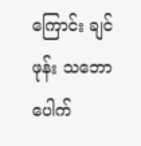ကြောင်း ချင်ဖုန်း သဘောပေါက်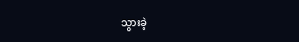သွားခဲ့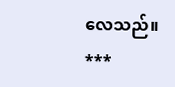လေသည်။
***